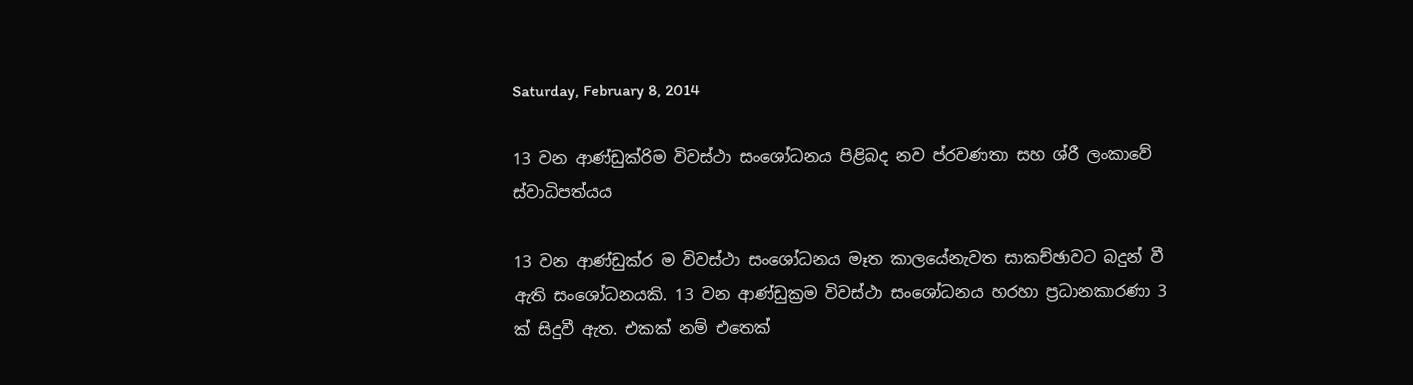Saturday, February 8, 2014

13 වන ආණ්ඩුක්රිම විවස්ථා සංශෝධනය පිළිබද නව ප්රවණතා සහ ශ්රී ලංකාවේ ස්වාධිපත්යය

13 වන ආණ්ඩුක්ර ම විවස්ථා සංශෝධනය මෑත කාලයේනැවත සාකච්ඡාවට බදුන් වී ඇති සංශෝධනයකි. 13 වන ආණ්ඩුක්‍රම විවස්ථා සංශෝධනය හරහා ප්‍රධානකාරණා 3 ක් සිදුවී ඇත. එකක් නම් එතෙක්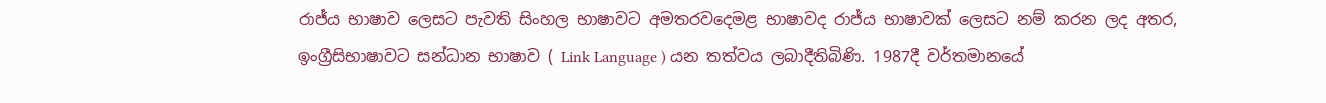රාජ්ය භාෂාව ලෙසට පැවති සිංහල භාෂාවට අමතරවදෙමළ භාෂාවද රාජ්ය භාෂාවක් ලෙසට නම් කරන ලද අතර, ඉංග්‍රීසිභාෂාවට සන්ධාන භාෂාව ( Link Language ) යන තත්වය ලබාදීතිබිණි. 1987දී වර්තමානයේ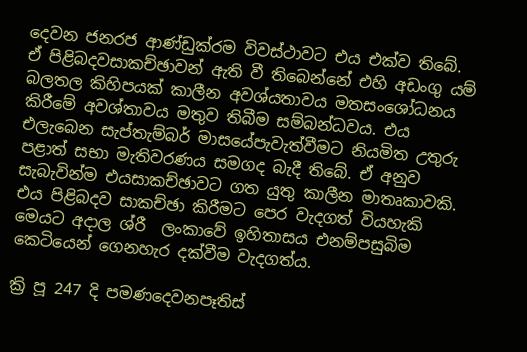දෙවන ජනරජ ආණ්ඩුක්රම විවස්ථාවට එය එක්ව තිබේ. ඒ පිළිබදවසාකච්ඡාවන් ඇති වී තිබෙන්නේ එහි අඩංගු යම් බලතල කිහිපයක් කාලීන අවශ්යතාවය මතසංශෝධනය කිරීමේ අවශ්තාවය මතුව තිබීම සම්බන්ධවය. එය එලැබෙන සැප්තැම්බර් මාසයේපැවැත්වීමට නියමිත උතුරු පළාත් සභා මැතිවරණය සමගද බැදී තිබේ. ඒ අනුව සැබැවින්ම එයසාකච්ඡාවට ගත යුතු කාලීන මාතෘකාවකි. එය පිළිබදව සාකච්ඡා කිරීමට පෙර වැදගත් වියහැකි මෙයට අදාල ශ්රී  ලංකාවේ ඉහිතාසය එනම්පසුබිම කෙටියෙන් ගෙනහැර දක්වීම වැදගත්ය.

ක්‍රි පූ 247 දි පමණදෙවනපෑතිස්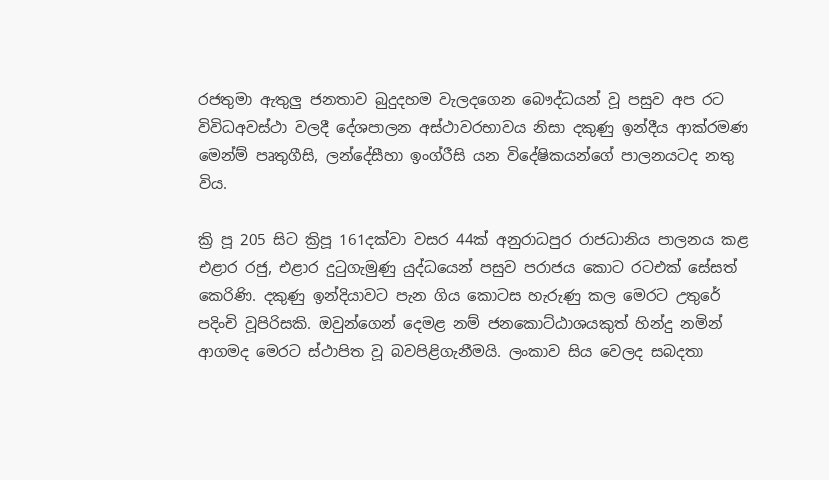රජතුමා ඇතුලු ජනතාව බුදුදහම වැලදගෙන බෞද්ධයන් වූ පසුව අප රට විවිධඅවස්ථා වලදී දේශපාලන අස්ථාවරභාවය නිසා දකුණු ඉන්දීය ආක්රමණ මෙන්ම් පෘතුගීසි, ලන්දේසීහා ඉංග්රීසි යන විදේෂිකයන්ගේ පාලනයටද නතු විය.

ක්‍රි පූ 205 සිට ක්‍රිපූ 161දක්‌වා වසර 44ක්‌ අනුරාධපුර රාජධානිය පාලනය කළ එළාර රජු, එළාර දුටුගැමුණු යුද්ධයෙන් පසුව පරාජය කොට රටඑක් සේසත් කෙරිණි. දකුණු ඉන්දියාවට පැන ගිය කොටස හැරුණු කල මෙරට උතුරේ පදිංචි වූපිරිසකි. ඔවුන්ගෙන් දෙමළ නම් ජනකොට්ඨාශයකුත් හින්දු නමින් ආගමද මෙරට ස්ථාපිත වූ බවපිළිගැනීමයි. ලංකාව සිය වෙලද සබදතා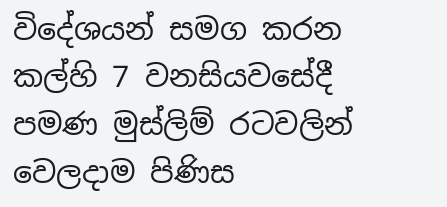විදේශයන් සමග කරන කල්හි 7 වනසියවසේදී පමණ මුස්ලිම් රටවලින් වෙලදාම පිණිස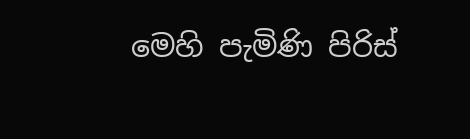මෙහි පැමිණි පිරිස්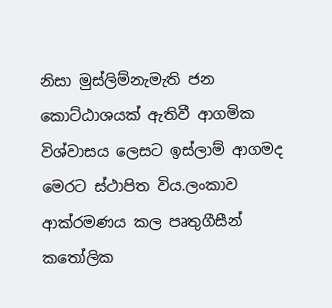නිසා මුස්ලිම්නැමැති ජන කොට්ඨාශයක් ඇතිවී ආගමික විශ්වාසය ලෙසට ඉස්ලාම් ආගමද මෙරට ස්ථාපිත විය.ලංකාව ආක්රමණය කල පෘතුගීසීන් කතෝලික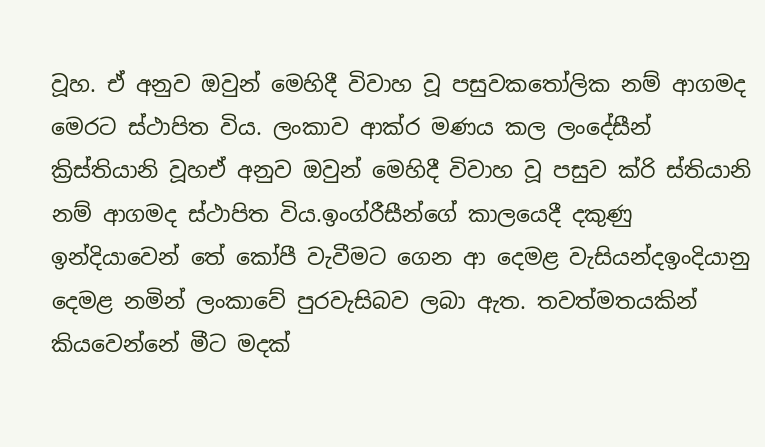වූහ. ඒ අනුව ඔවුන් මෙහිදී විවාහ වූ පසුවකතෝලික නම් ආගමද මෙරට ස්ථාපිත විය. ලංකාව ආක්ර මණය කල ලංදේසීන් ක්‍රිස්තියානි වූහඒ අනුව ඔවුන් මෙහිදී විවාහ වූ පසුව ක්රි ස්තියානි නම් ආගමද ස්ථාපිත විය.ඉංග්රීසීන්ගේ කාලයෙදී දකුණු ඉන්දියාවෙන් තේ කෝපී වැවීමට ගෙන ආ දෙමළ වැසියන්දඉංදියානු දෙමළ නමින් ලංකාවේ පුරවැසිබව ලබා ඇත. තවත්මතයකින් කියවෙන්නේ මීට මදක්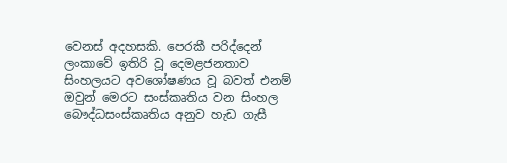වෙනස් අදහසකි. පෙරකී පරිද්දෙන් ලංකාවේ ඉතිරි වූ දෙමළජනතාව සිංහලයට අවශෝෂණය වූ බවත් එනම් ඔවුන් මෙරට සංස්කෘතිය වන සිංහල බෞද්ධසංස්කෘතිය අනුව හැඩ ගැසී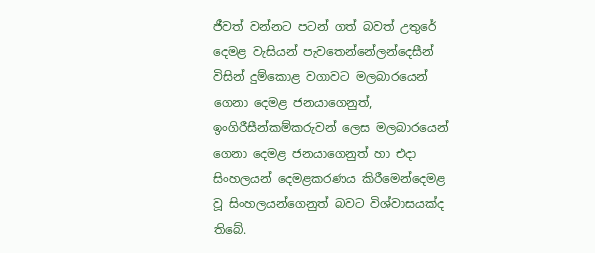ජීවත් වන්නට පටන් ගත් බවත් උතුරේ දෙමළ වැසියන් පැවතෙන්නේලන්දෙසීන් විසින් දුම්කොළ වගාවට මලබාරයෙන් ගෙනා දෙමළ ජනයාගෙනුත්, ඉංගිරීසීන්කම්කරුවන් ලෙස මලබාරයෙන් ගෙනා දෙමළ ජනයාගෙනුත් හා එදා සිංහලයන් දෙමළකරණය කිරීමෙන්දෙමළ වූ සිංහලයන්ගෙනුත් බවට විශ්වාසයක්ද තිබේ.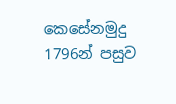කෙසේනමුදු 1796න් පසුව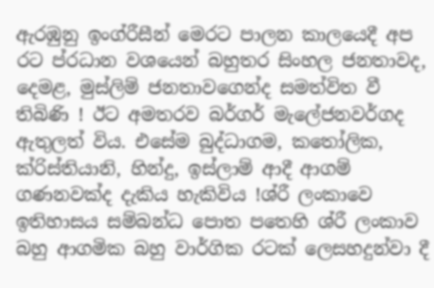ඇරඹුනු ඉංග්රීසීන් මෙරට පාලන කාලයෙදී අප රට ප්රධාන වශයෙන් බහුතර සිංහල ජනතාවද, දෙමළ, මුස්ලිම් ජනතාවගෙන්ද සමත්විත වී තිබිණි ! ඊට අමතරව බර්ගර් මැලේජනවර්ගද ඇතුලත් විය. එසේම බුද්ධාගම, කතෝලික, ක්රිස්තියානි, හින්දු, ඉස්ලාම් ආදී ආගම් ගණනවක්ද දැකිය හැකිවිය !ශ්රී ලංකාවෙ ඉතිහාසය සම්බන්ධ පොත පතෙහි ශ්රී ලංකාව බහු ආගමික බහු වාර්ගික රටක් ලෙසහදුන්වා දී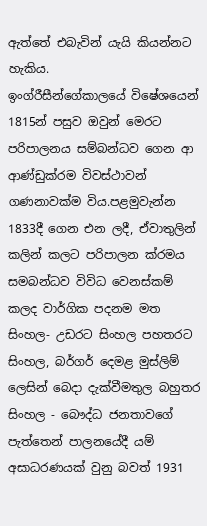ඇත්තේ එබැවින් යැයි කියන්නට හැකිය.
ඉංග්රීසීන්ගේකාලයේ විෂේශයෙන් 1815න් පසුව ඔවුන් මෙරට පරිපාලනය සම්බන්ධව ගෙන ආ ආණ්ඩුක්රම විවස්ථාවන් ගණනාවක්ම විය.පළමුවැන්න 1833දී ගෙන එන ලදී, ඒවාතුලින් කලින් කලට පරිපාලන ක්රමය සමබන්ධව විවිධ වෙනස්කම් කලද වාර්ගික පදනම මත සිංහල- උඩරට සිංහල පහතරට සිංහල, බර්ගර් දෙමළ මුස්ලිම් ලෙසින් බෙදා දැක්වීමතුල බහුතර සිංහල - බෞද්ධ ජනතාවගේ පැත්තෙන් පාලනයේදී යම් අසාධරණයක් වුනු බවත් 1931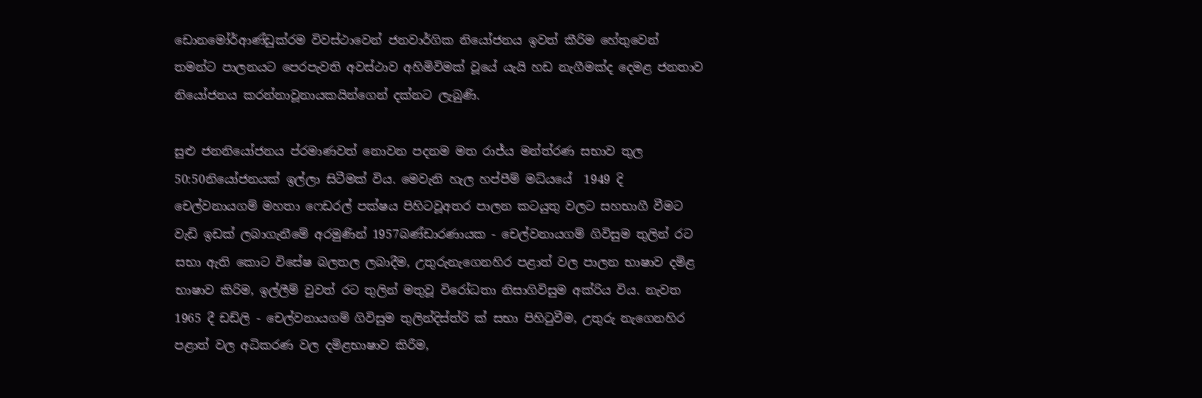ඩොනමෝර්ආණ්ඩුක්රම විවස්ථාවෙන් ජනවාර්ගික නියෝජනය ඉවත් කීරිම හේතුවෙන් තමන්ට පාලනයට පෙරපැවති අවස්ථාව අහිමිවිමක් වූයේ යැයි හඩ නැගීමක්ද දෙමළ ජනතාව නියෝජනය කරන්නාවූනායකයින්ගෙන් දක්නට ලැබුණි.

සුළු ජනනියෝජනය ප්රමාණවත් නොවන පදනම මත රාජ්ය මන්ත්රණ සභාව තුල 50:50නියෝජනයක් ඉල්ලා සිටීමක් විය. මෙවැනි හැල හප්පීම් මධ්යයේ  1949 දි චෙල්වනායගම් මහතා ෆෙඩරල් පක්ෂය පිහිටවූඅතර පාලන කටයුතු වලට සහභාගී වීමට වැඩි ඉඩක් ලබාගැනීමේ අරමුණින් 1957බණ්ඩාරණායක - චෙල්වනායගම් ගිවිසුම තුලින් රට සභා ඇති කොට විසේෂ බලතල ලබාදීම, උතුරුනැගෙනහිර පළාත් වල පාලන භාෂාව දමිළ භාෂාව කිරිම, ඉල්ලීම් වුවත් රට තුලින් මතුවූ විරෝධතා නිසාගිවිසුම අක්රිය විය. නැවත 1965 දී ඩඩ්ලි - චෙල්වනායගම් ගිවිසුම තුලින්දිස්ත්රි ක් සභා පිහිටුවීම, උතුරු නැගෙනහිර පළාත් වල අධිකරණ වල දමිළභාෂාව කිරීම,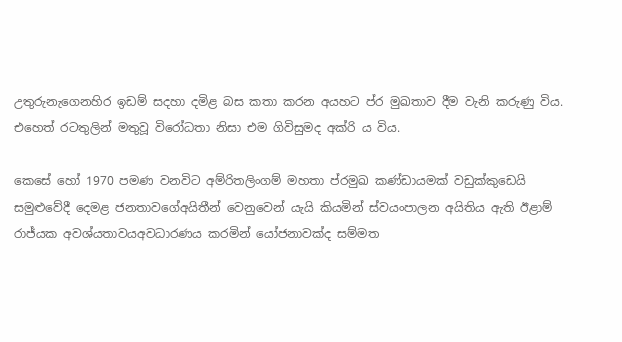උතුරුනැගෙනහිර ඉඩම් සදහා දමිළ බස කතා කරන අයහට ප්ර මුඛතාව දීම වැනි කරුණු විය. එහෙත් රටතුලින් මතුවූ විරෝධතා නිසා එම ගිවිසුමද අක්රි ය විය.

කෙසේ හෝ 1970 පමණ වනවිට අම්රිතලිංගම් මහතා ප්රමුඛ කණ්ඩායමක් වඩුක්කුඩෙයි සමුළුවේදී දෙමළ ජනතාවගේඅයිතීන් වෙනුවෙන් යැයි කියමින් ස්වයංපාලන අයිතිය ඇති ඊළාම් රාජ්යක අවශ්යතාවයඅවධාරණය කරමින් යෝජනාවක්ද සම්මත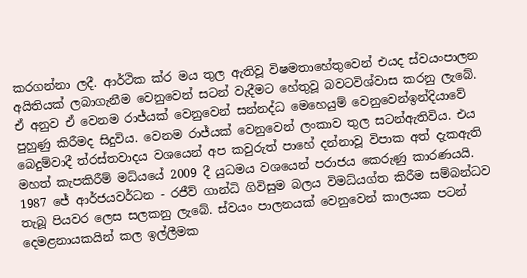කරගන්නා ලදී. ආර්ථික ක්ර මය තුල ඇතිවූ විෂමතාහේතුවෙන් එයද ස්වයංපාලන අයිතියක් ලබාගැනීම වෙනුවෙන් සටන් වැදීමට හේතුවූ බවටවිශ්වාස කරනු ලැබේ. ඒ අනුව ඒ වෙනම රාජ්යක් වෙනුවෙන් සන්නද්ධ මෙහෙයුම් වෙනුවෙන්ඉන්දියාවේ පුහුණු කිරීමද සිදුවිය. වෙනම රාජ්යක් වෙනුවෙන් ලංකාව තුල සටන්ඇතිවිය. එය බෙදුම්වාදී ත්රස්තවාදය වශයෙන් අප කවුරුත් පාහේ දන්නාවූ විපාක අත් දැකඇති මහත් කැපකිරීම් මධ්යයේ 2009 දී යුධමය වශයෙන් පරාජය කෙරුණු කාරණයයි. 1987 ජේ ආර්ජයවර්ධන - රජීව් ගාන්ධි ගිවිසුම බලය විමධ්යග්ත කිරීම සම්බන්ධව තැබූ පියවර ලෙස සලකනු ලැබේ. ස්වයං පාලනයක් වෙනුවෙන් කාලයක පටන් දෙමළනායකයින් කල ඉල්ලීමක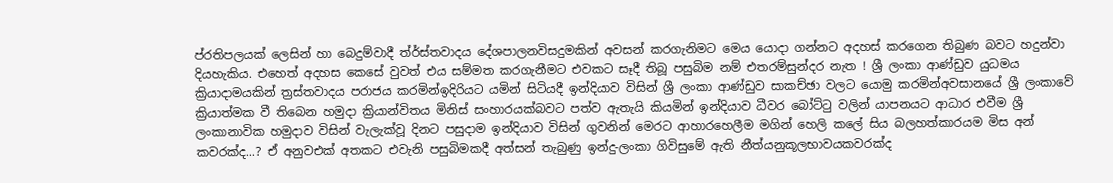ප්රතිපලයක් ලෙසින් හා බෙදුම්වාදී ත්ර්ස්තවාදය දේශපාලනවිසදුමකින් අවසන් කරගැනිමට මෙය යොදා ගන්නට අදහස් කරගෙන තිබුණ බවට හදුන්වා දියහැකිය. එහෙත් අදහස කෙසේ වුවත් එය සම්මත කරගැනීමට එවකට සෑදී තිබූ පසුබිම නම් එතරම්සුන්දර නැත ! ශ්‍රී ලංකා ආණ්ඩුව යුධමය ක්‍රියාදාමයකින් ත්‍රස්තවාදය පරාජය කරමින්ඉදිරියට යමින් සිටියදී ඉන්දියාව විසින් ශ්‍රී ලංකා ආණ්ඩුව සාකච්ඡා වලට යොමු කරමින්අවසානයේ ශ්‍රී ලංකාවේ ක්‍රියාත්මක වී තිබෙන හමුදා ක්‍රියාන්විතය මිනිස් සංහාරයක්බවට පත්ව ඇතැයි කියමින් ඉන්දියාව ධීවර බෝට්ටු වලින් යාපනයට ආධාර එවීම ශ්‍රී ලංකානාවික හමුදාව විසින් වැලැක්වූ දිනට පසුදාම ඉන්දියාව විසින් ගුවනින් මෙරට ආහාරහෙලීම මගින් හෙලි කලේ සිය බලහත්කාරයම මිස අන් කවරක්ද...? ඒ අනුවඑක් අතකට එවැනි පසුබිමකදී අත්සන් තැබුණු ඉන්දු-ලංකා ගිවිසුමේ ඇති නීත්යනුකූලභාවයකවරක්ද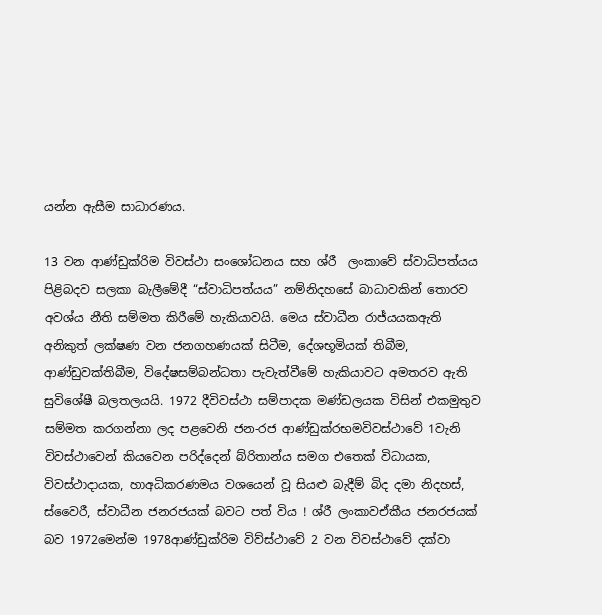යන්න ඇසීම සාධාරණය.

13 වන ආණ්ඩුක්රිම විවස්ථා සංශෝධනය සහ ශ්රී  ලංකාවේ ස්වාධිපත්යය පිළිබදව සලකා බැලීමේදී “ස්වාධිපත්යය” නම්නිදහසේ බාධාවකින් තොරව අවශ්ය නීති සම්මත කිරීමේ හැකියාවයි. මෙය ස්වාධීන රාජ්යයකඇති අනිකුත් ලක්ෂණ වන ජනගහණයක් සිටීම, දේශභූමියක් තිබීම, ආණ්ඩුවක්තිබීම, විදේෂසම්බන්ධතා පැවැත්වීමේ හැකියාවට අමතරව ඇති සුවිශේෂී බලතලයයි. 1972 දීවිවස්ථා සම්පාදක මණ්ඩලයක විසින් එකමුතුව සම්මත කරගන්නා ලද පළවෙනි ජන-රජ ආණ්ඩුක්රභමවිවස්ථාවේ 1වැනි විවස්ථාවෙන් කියවෙන පරිද්දෙන් බ්රිතාන්ය සමග එතෙක් විධායක, විවස්ථාදායක, හාඅධිකරණමය වශයෙන් වූ සියළු බැදීම් බිද දමා නිදහස්, ස්වෛරී, ස්වාධීන ජනරජයක් බවට පත් විය ! ශ්රී ලංකාවඒකීය ජනරජයක් බව 1972මෙන්ම 1978ආණ්ඩුක්රිම විව්ස්ථාවේ 2 වන විවස්ථාවේ දක්වා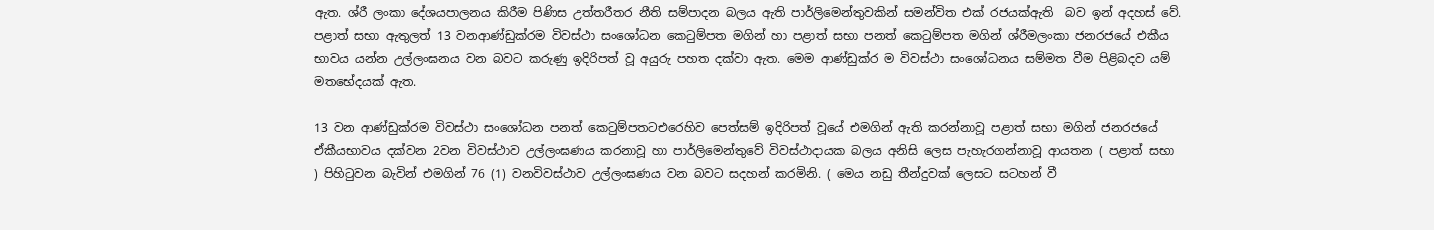ඇත. ශ්රී ලංකා දේශයපාලනය කිරීම පිණිස උත්තරීතර නීති සම්පාදන බලය ඇති පාර්ලිමෙන්තුවකින් සමන්විත එක් රජයක්ඇති  බව ඉන් අදහස් වේ. පළාත් සභා ඇතුලත් 13 වනආණ්ඩුක්රම විවස්ථා සංශෝධන කෙටුම්පත මගින් හා පළාත් සභා පනත් කෙටුම්පත මගින් ශ්රීමලංකා ජනරජයේ එකීය භාවය යන්න උල්ලංඝනය වන බවට කරුණු ඉදිරිපත් වූ අයුරු පහත දක්වා ඇත. මෙම ආණ්ඩුක්ර ම විවස්ථා සංශෝධනය සම්මත වීම පිළිබදව යම් මතභේදයක් ඇත.

13 වන ආණ්ඩුක්රම විවස්ථා සංශෝධන පනත් කෙටුම්පතටඑරෙහිව පෙත්සම් ඉදිරිපත් වූයේ එමගින් ඇති කරන්නාවූ පළාත් සභා මගින් ජනරජයේ ඒකීයභාවය දක්වන 2වන විවස්ථාව උල්ලංඝණය කරනාවූ හා පාර්ලිමෙන්තුවේ විවස්ථාදායක බලය අනිසි ලෙස පැහැරගන්නාවූ ආයතන ( පළාත් සභා ) පිහිටුවන බැවින් එමගින් 76 (1) වනවිවස්ථාව උල්ලංඝණය වන බවට සදහන් කරමිනි. ( මෙය නඩු තීන්දුවක් ලෙසට සටහන් වී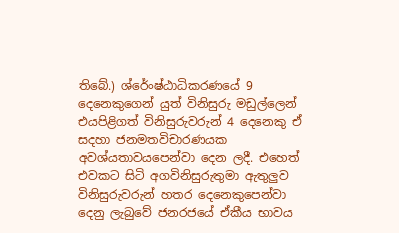තිබේ.) ශ්රේංෂ්ඨාධිකරණයේ 9 දෙනෙකුගෙන් යුත් විනිසුරු මඩුල්ලෙන් එයපිළිගත් විනිසුරුවරුන් 4 දෙනෙකු ඒ සදහා ජනමතවිචාරණයක අවශ්යතාවයපෙන්වා දෙන ලදී. එහෙත් එවකට සිටි අගවිනිසුරුතුමා ඇතුලුව විනිසුරුවරුන් හතර දෙනෙකුපෙන්වා දෙනු ලැබුවේ ජනරජයේ ඒකීය භාවය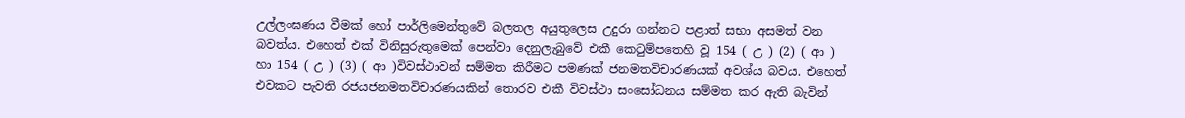උල්ලංඝණය වීමක් හෝ පාර්ලිමෙන්තුවේ බලතල අයුතුලෙස උදුරා ගන්නට පළාත් සභා අසමත් වන බවත්ය. එහෙත් එක් විනිසුරුතුමෙක් පෙන්වා දෙනුලැබුවේ එකී කෙටුම්පතෙහි වූ 154 ( උ ) (2) ( ආ ) හා 154 ( උ ) (3) ( ආ )විවස්ථාවන් සම්මත කිරීමට පමණක් ජනමතවිචාරණයක් අවශ්ය බවය. එහෙත් එවකට පැවති රජයජනමතවිචාරණයකින් තොරව එකී විවස්ථා සංසෝධනය සම්මත කර ඇති බැවින්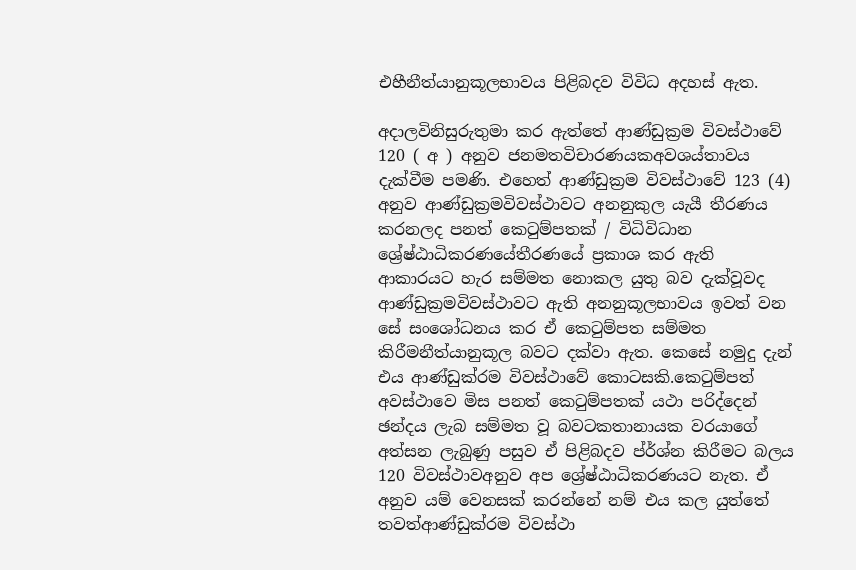එහීනීත්යානුකූලභාවය පිළිබදව විවිධ අදහස් ඇත.

අදාලවිනිසුරුතුමා කර ඇත්තේ ආණ්ඩුක්‍රම විවස්ථාවේ 120 ( අ ) අනුව ජනමතවිචාරණයකඅවශය්තාවය දැක්වීම පමණි. එහෙත් ආණ්ඩුක්‍රම විවස්ථාවේ 123 (4) අනුව ආණ්ඩුක්‍රමවිවස්ථාවට අනනුකුල යැයී තීරණය කරනලද පනත් කෙටුම්පතක් / විධිවිධාන ශ්‍රේෂ්ඨාධිකරණයේතීරණයේ ප්‍රකාශ කර ඇති ආකාරයට හැර සම්මත නොකල යුතු බව දැක්වූවද ආණ්ඩුක්‍රමවිවස්ථාවට ඇති අනනුකූලභාවය ඉවත් වන සේ සංශෝධනය කර ඒ කෙටුම්පත සම්මත කිරීමනීත්යානුකූල බවට දක්වා ඇත. කෙසේ නමුදු දැන් එය ආණ්ඩුක්රම විවස්ථාවේ කොටසකි.කෙටුම්පත් අවස්ථාවෙ මිස පනත් කෙටුම්පතක් යථා පරිද්දෙන් ඡන්දය ලැබ සම්මත වූ බවටකතානායක වරයාගේ අත්සන ලැබුණු පසුව ඒ පිළිබදව ප්ර්ශ්න කිරීමට බලය 120 විවස්ථාවඅනුව අප ශ්‍රේෂ්ඨාධිකරණයට නැත. ඒ අනුව යම් වෙනසක් කරන්නේ නම් එය කල යුත්තේ තවත්ආණ්ඩුක්රම විවස්ථා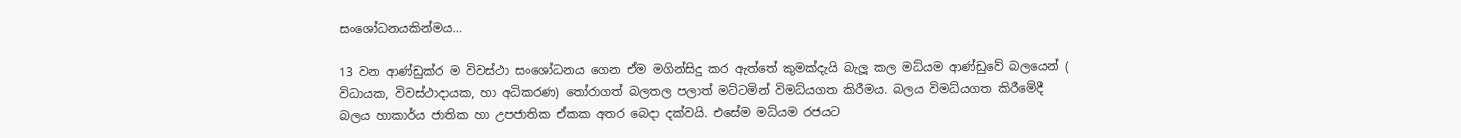සංශෝධනයකින්මය…

13 වන ආණ්ඩුක්ර ම විවස්ථා සංශෝධනය ගෙන ඒම මගින්සිදු කර ඇත්තේ කුමක්දැයි බැලූ කල මධ්යම ආණ්ඩුවේ බලයෙන් ( විධායක, විවස්ථාදායක, හා අධිකරණ) තෝරාගත් බලතල පලාත් මට්ටමින් විමධ්යගත කිරීමය. බලය විමධ්යගත කිරීමේදී බලය හාකාර්ය ජාතික හා උපජාතික ඒකක අතර බෙදා දක්වයි. එසේම මධ්යම රජයට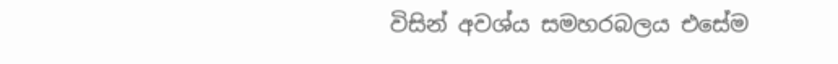විසින් අවශ්ය සමහරබලය එසේම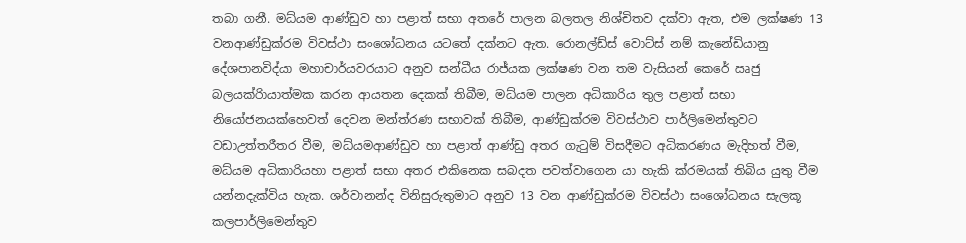තබා ගනී. මධ්යම ආණ්ඩුව හා පළාත් සභා අතරේ පාලන බලතල නිශ්චිතව දක්වා ඇත, එම ලක්ෂණ 13 වනආණ්ඩුක්රම විවස්ථා සංශෝධනය යටතේ දක්නට ඇත. රොනල්ඩ්ස් වොට්ස් නම් කැනේඩියානු දේශපානවිද්යා මහාචාර්යවරයාට අනුව සන්ධීය රාජ්යක ලක්ෂණ වන තම වැසියන් කෙරේ ඍජු බලයක්රිායාත්මක කරන ආයතන දෙකක් තිබීම, මධ්යම පාලන අධිකාරිය තුල පළාත් සභා නියෝජනයක්හෙවත් දෙවන මන්ත්රණ සභාවක් තිබීම, ආණ්ඩුක්රම විවස්ථාව පාර්ලිමෙන්තුවට වඩාඋත්තරීතර වීම, මධ්යමආණ්ඩුව හා පළාත් ආණ්ඩු අතර ගැටුම් විසදීමට අධිකරණය මැදිහත් වීම, මධ්යම අධිකාරියහා පළාත් සභා අතර එකිනෙක සබදත පවත්වාගෙන යා හැකි ක්රමයක් තිබිය යුතු වීම යන්නදැක්විය හැක. ශර්වානන්ද විනිසුරුතුමාට අනුව 13 වන ආණ්ඩුක්රම විවස්ථා සංශෝධනය සැලකූ කලපාර්ලිමෙන්තුව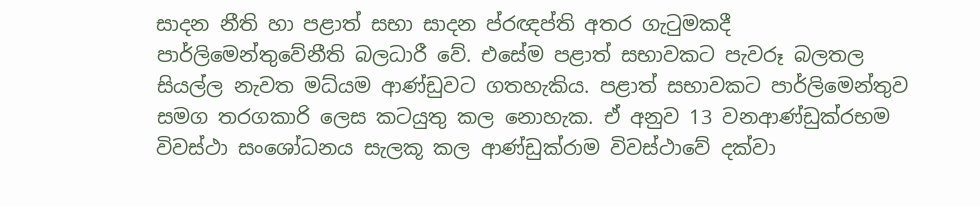සාදන නීති හා පළාත් සභා සාදන ප්රඥප්ති අතර ගැටුමකදී පාර්ලිමෙන්තුවේනීති බලධාරී වේ. එසේම පළාත් සභාවකට පැවරූ බලතල සියල්ල නැවත මධ්යම ආණ්ඩුවට ගතහැකිය. පළාත් සභාවකට පාර්ලිමෙන්තුව සමග තරගකාරි ලෙස කටයුතු කල නොහැක. ඒ අනුව 13 වනආණ්ඩුක්රභම විවස්ථා සංශෝධනය සැලකූ කල ආණ්ඩුක්රාම විවස්ථාවේ දක්වා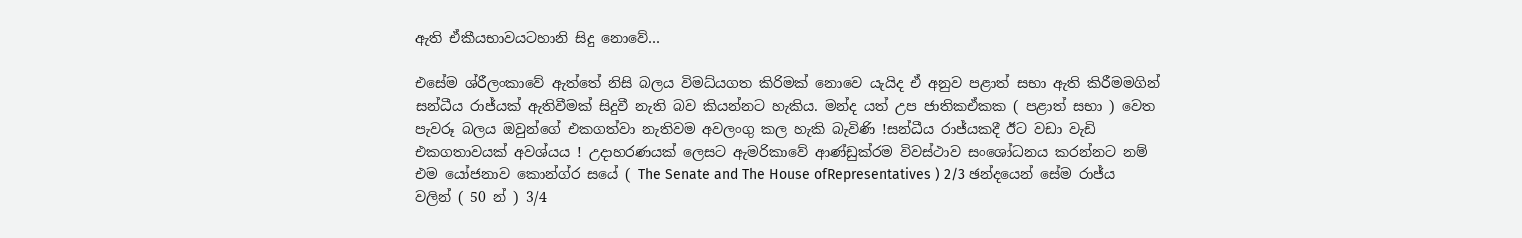ඇති ඒකීයභාවයටහානි සිදු නොවේ…

එසේම ශ්රීලංකාවේ ඇත්තේ නිසි බලය විමධ්යගත කිරිමක් නොවෙ යැයිද ඒ අනුව පළාත් සභා ඇති කිරීමමගින් සන්ධීය රාජ්යක් ඇතිවීමක් සිදුවී නැති බව කියන්නට හැකිය. මන්ද යත් උප ජාතිකඒකක ( පළාත් සභා ) වෙත පැවරූ බලය ඔවුන්ගේ එකගත්වා නැතිවම අවලංගු කල හැකි බැවිණි !සන්ධීය රාජ්යකදී ඊට වඩා වැඩි එකගතාවයක් අවශ්යය ! උදාහරණයක් ලෙසට ඇමරිකාවේ ආණ්ඩුක්රම විවස්ථාව සංශෝධනය කරන්නට නම් එම යෝජනාව කොන්ග්ර සයේ ( The Senate and The House ofRepresentatives ) 2/3 ඡන්දයෙන් සේම රාජ්ය වලින් ( 50 න් ) 3/4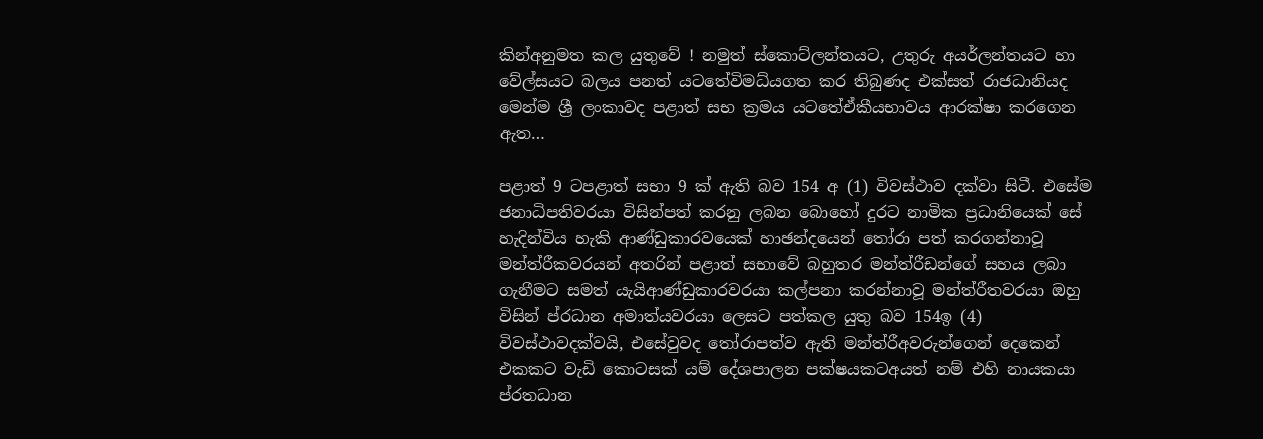කින්අනුමත කල යුතුවේ ! නමුත් ස්කොට්ලන්තයට, උතුරු අයර්ලන්තයට හා වේල්සයට බලය පනත් යටතේවිමධ්යගත කර තිබුණද එක්සත් රාජධානියද මෙන්ම ශ්‍රී ලංකාවද පළාත් සභ ක්‍රමය යටතේඒකීයභාවය ආරක්ෂා කරගෙන ඇත…

පළාත් 9 ටපළාත් සභා 9 ක් ඇති බව 154 අ (1) විවස්ථාව දක්වා සිටී. එසේම ජනාධිපතිවරයා විසින්පත් කරනු ලබන බොහෝ දුරට නාමික ප්‍රධානියෙක් සේ හැදින්විය හැකි ආණ්ඩුකාරවයෙක් හාඡන්දයෙන් තෝරා පත් කරගන්නාවූ මන්ත්රීකවරයන් අතරින් පළාත් සභාවේ බහුතර මන්ත්රීඩන්ගේ සහය ලබා ගැනීමට සමත් යැයිආණ්ඩුකාරවරයා කල්පනා කරන්නාවූ මන්ත්රීතවරයා ඔහු විසින් ප්රධාන අමාත්යවරයා ලෙසට පත්කල යුතු බව 154ඉ (4) විවස්ථාවදක්වයි, එසේවුවද තෝරාපත්ව ඇති මන්ත්රීඅවරුන්ගෙන් දෙකෙන් එකකට වැඩි කොටසක් යම් දේශපාලන පක්ෂයකටඅයත් නම් එහි නායකයා ප්රතධාන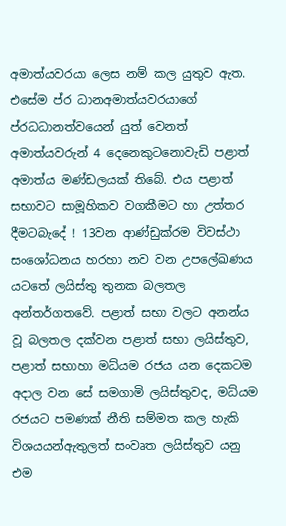අමාත්යවරයා ලෙස නම් කල යුතුව ඇත. එසේම ප්ර ධානඅමාත්යවරයාගේ ප්රධධානත්වයෙන් යුත් වෙනත් අමාත්යවරුන් 4 දෙනෙකුටනොවැඩි පළාත් අමාත්ය මණ්ඩලයක් තිබේ. එය පළාත් සභාවට සාමූහිකව වගකීමට හා උත්තර දීමටබැදේ ! 13වන ආණ්ඩුක්රම විවස්ථා සංශෝධනය හරහා නව වන උපලේඛණය යටතේ ලයිස්තු තුනක බලතල අන්තර්ගතවේ. පළාත් සභා වලට අනන්ය වූ බලතල දක්වන පළාත් සභා ලයිස්තුව, පළාත් සභාහා මධ්යම රජය යන දෙකටම අදාල වන සේ සමගාමි ලයිස්තුවද, මධ්යම රජයට පමණක් නීති සම්මත කල හැකි විශයයන්ඇතුලත් සංවෘත ලයිස්තුව යනු එම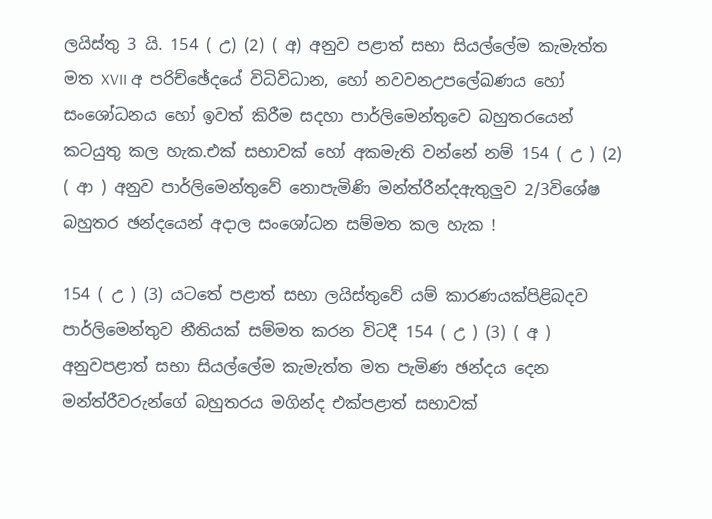ලයිස්තු 3 යි. 154 ( උ) (2) ( අ) අනුව පළාත් සභා සියල්ලේම කැමැත්ත මත XVII අ පරිච්ඡේදයේ විධිවිධාන, හෝ නවවනඋපලේඛණය හෝ සංශෝධනය හෝ ඉවත් කිරීම සදහා පාර්ලිමෙන්තුවෙ බහුතරයෙන් කටයුතු කල හැක.එක් සභාවක් හෝ අකමැති වන්නේ නම් 154 ( උ ) (2) ( ආ ) අනුව පාර්ලිමෙන්තුවේ නොපැමිණි මන්ත්රීන්දඇතුලුව 2/3විශේෂ බහුතර ඡන්දයෙන් අදාල සංශෝධන සම්මත කල හැක !

154 ( උ ) (3) යටතේ පළාත් සභා ලයිස්තුවේ යම් කාරණයක්පිළිබදව පාර්ලිමෙන්තුව නීතියක් සම්මත කරන විටදී 154 ( උ ) (3) ( අ ) අනුවපළාත් සභා සියල්ලේම කැමැත්ත මත පැමිණ ඡන්දය දෙන මන්ත්රීවරුන්ගේ බහුතරය මගින්ද එක්පළාත් සභාවක්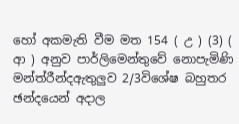හෝ අකමැති වීම මත 154 ( උ ) (3) ( ආ ) අනුව පාර්ලිමෙන්තුවේ නොපැමිණි මන්ත්රීන්දඇතුලුව 2/3විශේෂ බහුතර ඡන්දයෙන් අදාල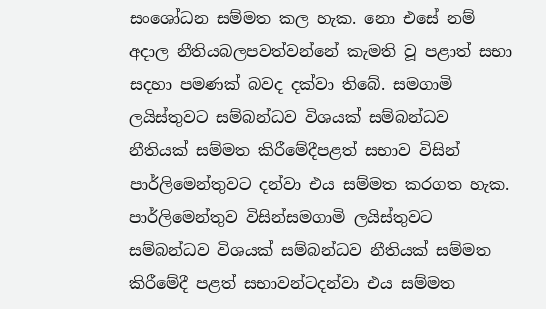සංශෝධන සම්මත කල හැක. නො එසේ නම් අදාල නීතියබලපවත්වන්නේ කැමති වූ පළාත් සභා සදහා පමණක් බවද දක්වා තිබේ. සමගාමි ලයිස්තුවට සම්බන්ධව විශයක් සම්බන්ධව නීතියක් සම්මත කිරීමේදීපළත් සභාව විසින් පාර්ලිමෙන්තුවට දන්වා එය සම්මත කරගත හැක. පාර්ලිමෙන්තුව විසින්සමගාමි ලයිස්තුවට සම්බන්ධව විශයක් සම්බන්ධව නීතියක් සම්මත කිරීමේදී පළත් සභාවන්ටදන්වා එය සම්මත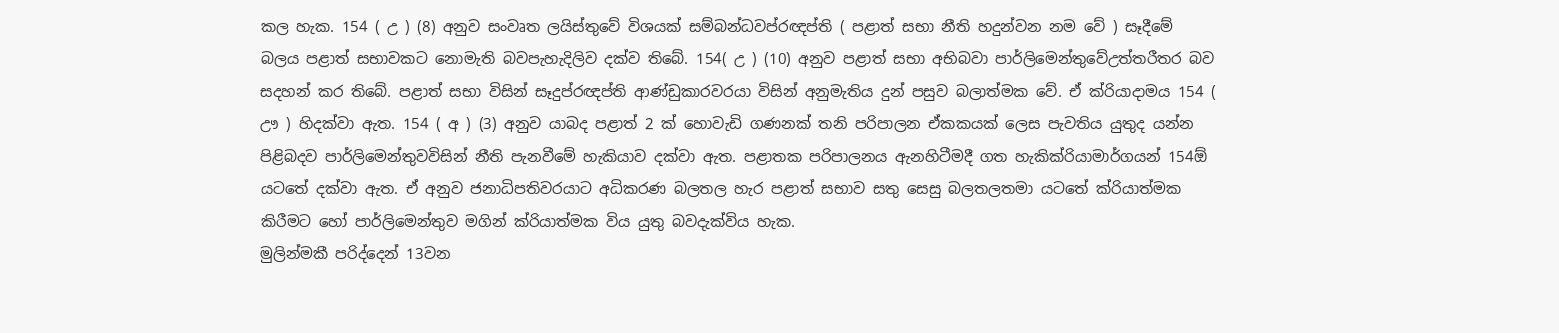කල හැක. 154 ( උ ) (8) අනුව සංවෘත ලයිස්තුවේ විශයක් සම්බන්ධවප්රඥප්ති ( පළාත් සභා නීති හදුන්වන නම වේ ) සෑදීමේ බලය පළාත් සභාවකට නොමැති බවපැහැදිලිව දක්ව තිබේ. 154( උ ) (10) අනුව පළාත් සභා අභිබවා පාර්ලිමෙන්තුවේඋත්තරීතර බව සදහන් කර තිබේ. පළාත් සභා විසින් සෑදුප්රඥප්ති ආණ්ඩුකාරවරයා විසින් අනුමැතිය දුන් පසුව බලාත්මක වේ. ඒ ක්රියාදාමය 154 ( ඌ ) හිදක්වා ඇත. 154 ( අ ) (3) අනුව යාබද පළාත් 2 ක් හොවැඩි ගණනක් තනි පරිපාලන ඒකකයක් ලෙස පැවතිය යුතුද යන්න පිළිබදව පාර්ලිමෙන්තුවවිසින් නීති පැනවීමේ හැකියාව දක්වා ඇත. පළාතක පරිපාලනය ඇනහිටීමදී ගත හැකික්රියාමාර්ගයන් 154ඕ යටතේ දක්වා ඇත. ඒ අනුව ජනාධිපතිවරයාට අධිකරණ බලතල හැර පළාත් සභාව සතු සෙසු බලතලතමා යටතේ ක්රියාත්මක කිරීමට හෝ පාර්ලිමෙන්තුව මගින් ක්රියාත්මක විය යුතු බවදැක්විය හැක.
මුලින්මකී පරිද්දෙන් 13වන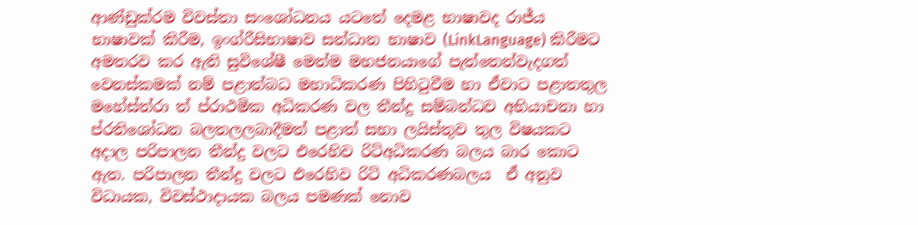ආණ්ඩුක්රම විවස්තා සංශෝධනය යටතේ දෙමළ භාෂාවද රාජ්ය භාෂාවක් කිරීම, ඉංග්රීසිභාෂාව සන්ධාන භාෂාව (LinkLanguage) කිරීමට අමතරව කර ඇති සුවිශේෂී මෙන්ම මහජනයාගේ පැත්තෙන්වැදගත් වෙනස්කමක් නම් පළාත්බධ මහාධිකරණ පිහිටුවීම හා ඒවාට පළාතතුල මහේස්ත්රා ත් ප්රාථමික අධිකරණ වල තීන්දු සම්බන්ධව අභියාචනා හා ප්රතිශෝධන බලතලලබාදීමත් පළාත් සභා ලයිස්තුව තුල විෂයකට අදාල පරිපාලන තීන්දු වලට එරෙහිව රිට්අධිකරණ බලය බාර කොට ඇත. පරිපාලන තීන්දු වලට එරෙහිව රිට් අධිකරණබලය  ඒ අනුව විධායක, විවස්ථාදායක බලය පමණක් නොව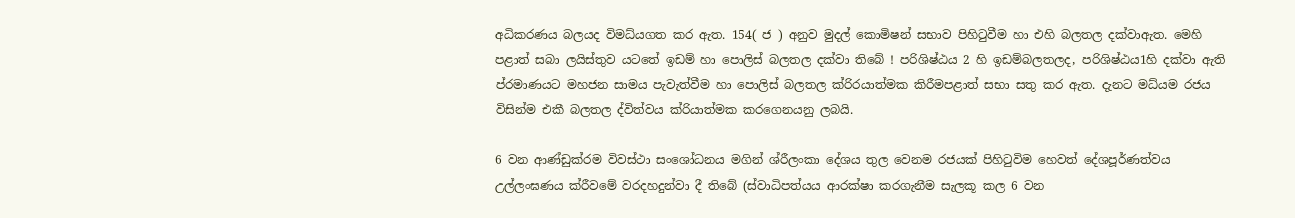අධිකරණය බලයද විමධ්යගත කර ඇත. 154( ජ ) අනුව මුදල් කොමිෂන් සභාව පිහිටුවීම හා එහි බලතල දක්වාඇත. මෙහි පළාත් සබා ලයිස්තුව යටතේ ඉඩම් හා පොලිස් බලතල දක්වා තිබේ ! පරිශිෂ්ඨය 2 හි ඉඩම්බලතලද, පරිශිෂ්ඨය1හි දක්වා ඇති ප්රමාණයට මහජන සාමය පැවැත්වීම හා පොලිස් බලතල ක්රිරයාත්මක කිරීමපළාත් සභා සතු කර ඇත. දැනට මධ්යම රජය විසින්ම එකී බලතල ද්විත්වය ක්රියාත්මක කරගෙනයනු ලබයි.

6 වන ආණ්ඩුක්රම විවස්ථා සංශෝධනය මගින් ශ්රීලංකා දේශය තුල වෙනම රජයක් පිහිටුවිම හෙවත් දේශපූර්ණත්වය උල්ලංඝණය ක්රීවමේ වරදහදුන්වා දී තිබේ (ස්වාධිපත්යය ආරක්ෂා කරගැනීම සැලකූ කල 6 වන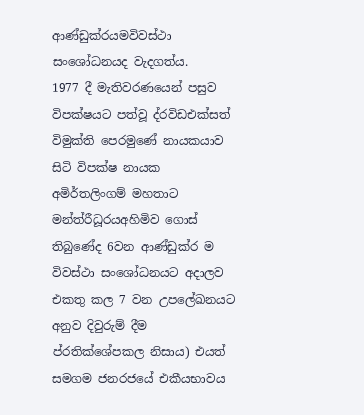ආණ්ඩුක්රයමවිවස්ථා සංශෝධනයද වැදගත්ය.
1977 දී මැතිවරණයෙන් පසුව විපක්ෂයට පත්වූ ද්රවිඩඑක්සත් විමුක්ති පෙරමුණේ නායකයාව සිටි විපක්ෂ නායක අමිර්තලිංගම් මහතාට මන්ත්රීධූරයඅහිමිව ගොස් තිබුණේද 6වන ආණ්ඩුක්ර ම විවස්ථා සංශෝධනයට අදාලව එකතු කල 7 වන උපලේඛනයට අනුව දිවුරුම් දීම ප්රතික්ශේපකල නිසාය) එයත් සමගම ජනරජයේ එකීයභාවය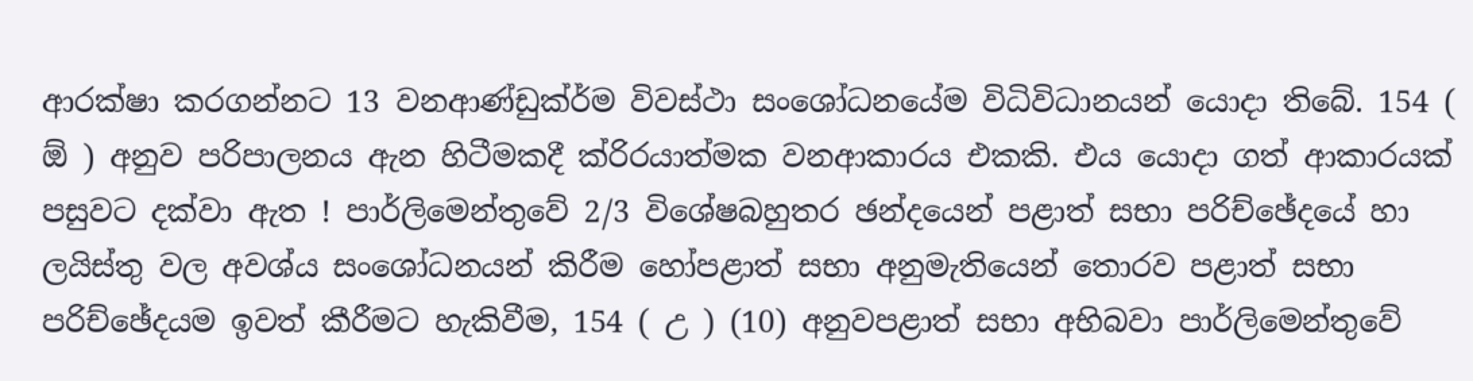ආරක්ෂා කරගන්නට 13 වනආණ්ඩුක්ර්ම විවස්ථා සංශෝධනයේම විධිවිධානයන් යොදා තිබේ. 154 ( ඕ ) අනුව පරිපාලනය ඇන හිටීමකදී ක්රිරයාත්මක වනආකාරය එකකි. එය යොදා ගත් ආකාරයක් පසුවට දක්වා ඇත ! පාර්ලිමෙන්තුවේ 2/3 විශේෂබහුතර ඡන්දයෙන් පළාත් සභා පරිච්ඡේදයේ හා ලයිස්තු වල අවශ්ය සංශෝධනයන් කිරීම හෝපළාත් සභා අනුමැතියෙන් තොරව පළාත් සභා පරිච්ඡේදයම ඉවත් කීරීමට හැකිවීම, 154 ( උ ) (10) අනුවපළාත් සභා අභිබවා පාර්ලිමෙන්තුවේ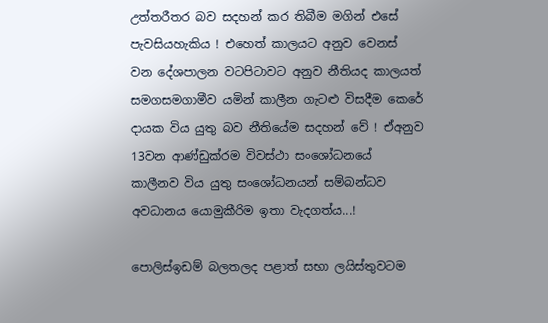උත්තරීතර බව සදහන් කර තිබීම මගින් එසේ පැවසියහැකිය ! එහෙත් කාලයට අනුව වෙනස් වන දේශපාලන වටපිටාවට අනුව නීතියද කාලයත් සමගසමගාමීව යමින් කාලීන ගැටළු විසදීම කෙරේ දායක විය යුතු බව නීතියේම සදහන් වේ ! ඒඅනුව 13වන ආණ්ඩුක්රම විවස්ථා සංශෝධනයේ කාලීනව විය යුතු සංශෝධනයන් සම්බන්ධව අවධානය යොමුකීරිම ඉතා වැදගත්ය...!

පොලිස්ඉඩම් බලතලද පළාත් සභා ලයිස්තුවටම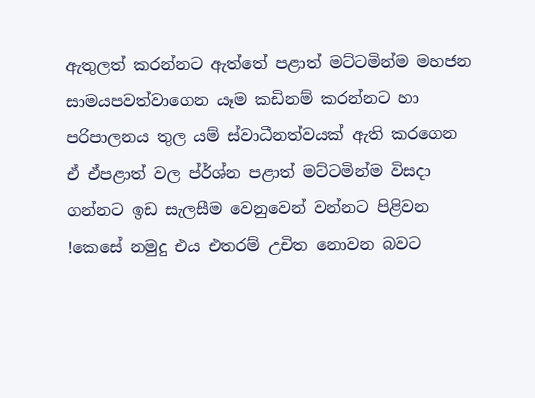ඇතුලත් කරන්නට ඇත්තේ පළාත් මට්ටමින්ම මහජන සාමයපවත්වාගෙන යෑම කඩිනම් කරන්නට හා පරිපාලනය තුල යම් ස්වාධීනත්වයක් ඇති කරගෙන ඒ ඒපළාත් වල ප්ර්ශ්න පළාත් මට්ටමින්ම විසදා ගන්නට ඉඩ සැලසීම වෙනුවෙන් වන්නට පිළිවන !කෙසේ නමුදු එය එතරම් උචිත නොවන බවට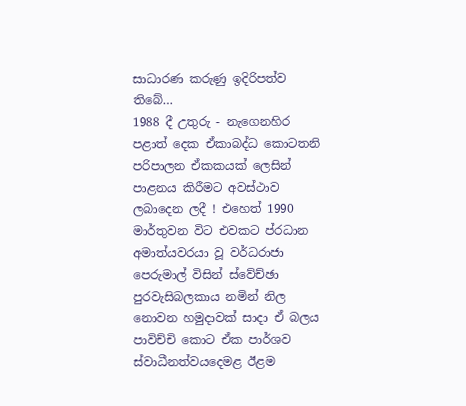සාධාරණ කරුණු ඉදිරිපත්ව තිබේ…
1988 දී උතුරු - නැගෙනහිර පළාත් දෙක ඒකාබද්ධ කොටතනි පරිපාලන ඒකකයක් ලෙසින් පාළනය කිරීමට අවස්ථාව ලබාදෙන ලදී ! එහෙත් 1990 මාර්තුවන විට එවකට ප්රධාන අමාත්යවරයා වූ වර්ධරාජා පෙරුමාල් විසින් ස්වේච්ඡා පුරවැසිබලකාය නමින් නිල නොවන හමුදාවක් සාදා ඒ බලය පාවිච්චි කොට ඒක පාර්ශව ස්වාධීනත්වයදෙමළ ඊළම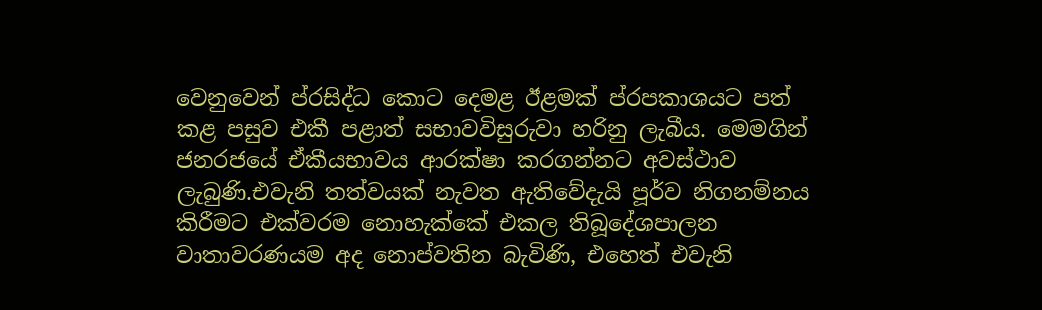වෙනුවෙන් ප්රසිද්ධ කොට දෙමළ ඊළමක් ප්රපකාශයට පත් කළ පසුව එකී පළාත් සභාවවිසුරුවා හරිනු ලැබීය. මෙමගින් ජනරජයේ ඒකීයභාවය ආරක්ෂා කරගන්නට අවස්ථාව ලැබුණි.එවැනි තත්වයක් නැවත ඇතිවේදැයි පූර්ව නිගනම්නය කිරීමට එක්වරම නොහැක්කේ එකල තිබූදේශපාලන වාතාවරණයම අද නොප්වතින බැවිණි, එහෙත් එවැනි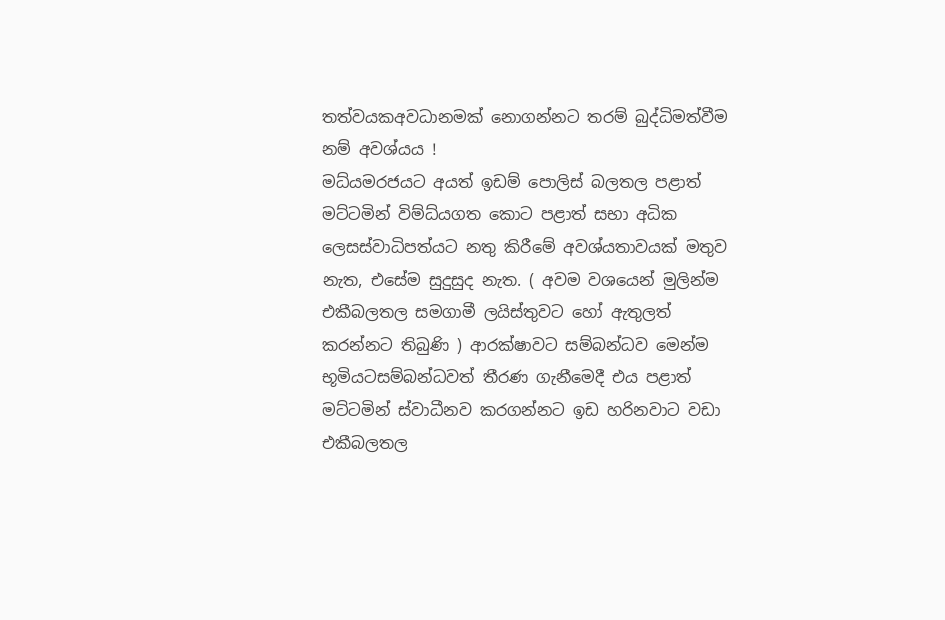තත්වයකඅවධානමක් නොගන්නට තරම් බුද්ධිමත්වීම නම් අවශ්යය !
මධ්යමරජයට අයත් ඉඩම් පොලිස් බලතල පළාත් මට්ටමින් විම්ධ්යගත කොට පළාත් සභා අධික ලෙසස්වාධිපත්යට නතු කිරීමේ අවශ්යතාවයක් මතුව නැත, එසේම සුදුසුද නැත. ( අවම වශයෙන් මුලින්ම එකීබලතල සමගාමී ලයිස්තුවට හෝ ඇතුලත් කරන්නට තිබුණි ) ආරක්ෂාවට සම්බන්ධව මෙන්ම භූමියටසම්බන්ධවත් තීරණ ගැනීමෙදී එය පළාත් මට්ටමින් ස්වාධීනව කරගන්නට ඉඩ හරිනවාට වඩා එකීබලතල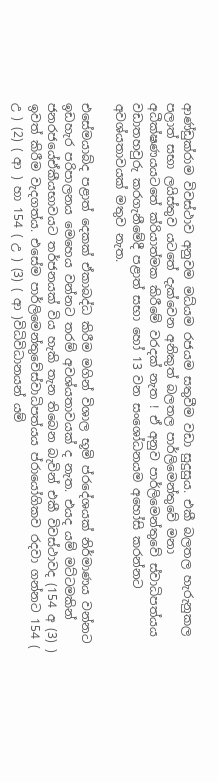ආණ්ඩුක්රාම විවස්ථාව අනුවම මධ්යම රජයම සතුවීම වඩා සුදුසුය. එකී බලතල හැරුනුකල පලාත් සභා ලයිස්තුව යටතේ දැක්වෙන අනිකුත් බලතල පාර්ලිමෙන්තුවේ මනා අධීක්ෂණයයටතේ ක්රියාත්මක කිරීමේ වරදක් නැත ! ඒ අනුව පාර්ලිමෙන්තුවේ ස්වාධිපත්යය වඩාතහවුරු කරගැනීමේදී පළාත් සභා හෝ 13 වන සංශෝධනයම අහෝසි කරන්නට අවශ්යතාවයක් මතුව නැත.

එසේමයාබ්ද පළාත් දෙකක් ඒකාබද්ධ කිරීම මගින් විශාල භූමි ප්රදේශයක් නිර්මාණය වන්නට ඉඩහැර පරිපාලනය මෙහෙය වන්නට තරම් අවශ්යතාවයක් ද නැත. එයද යම් මට්ටමකින් ජනරජයේඒකීයභාවයට තර්ජනයක් විය හැකි තැන තිබෙන බැවින් එකී විවස්ථාවද (154 අ (3) ) ඉවත් කිරීම වැදගත්ය. එසේම පාර්ලිමෙන්තුවේස්වාධිපත්යය ප්රායෝගිකව රදවා ගන්නට 154 ( උ ) (2) ( ආ ) හා 154 ( උ ) (3) ( ආ )විධිවිධානයන් යම්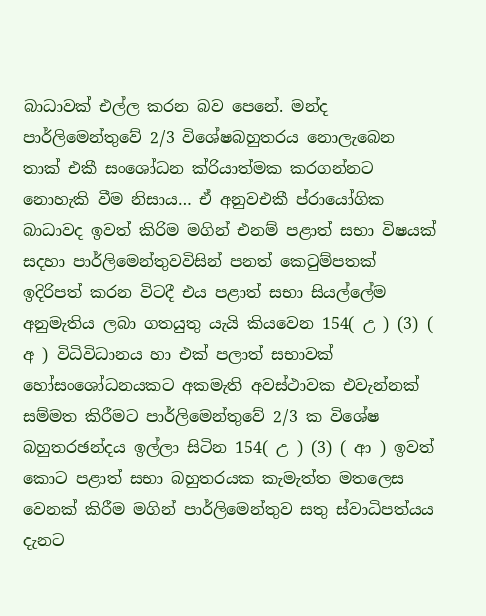බාධාවක් එල්ල කරන බව පෙනේ. මන්ද පාර්ලිමෙන්තුවේ 2/3 විශේෂබහුතරය නොලැබෙන තාක් එකී සංශෝධන ක්රියාත්මක කරගන්නට නොහැකි වීම නිසාය… ඒ අනුවඑකී ප්රායෝගික බාධාවද ඉවත් කිරිම මගින් එනම් පළාත් සභා විෂයක් සදහා පාර්ලිමෙන්තුවවිසින් පනත් කෙටුම්පතක් ඉදිරිපත් කරන විටදී එය පළාත් සභා සියල්ලේම අනුමැතිය ලබා ගතයුතු යැයි කියවෙන 154( උ ) (3) ( අ ) විධිවිධානය හා එක් පලාත් සභාවක් හෝසංශෝධනයකට අකමැති අවස්ථාවක එවැන්නක් සම්මත කිරීමට පාර්ලිමෙන්තුවේ 2/3 ක විශේෂ බහුතරඡන්දය ඉල්ලා සිටින 154( උ ) (3) ( ආ ) ඉවත් කොට පළාත් සභා බහුතරයක කැමැත්ත මතලෙස වෙනක් කිරීම මගින් පාර්ලිමෙන්තුව සතු ස්වාධිපත්යය දැනට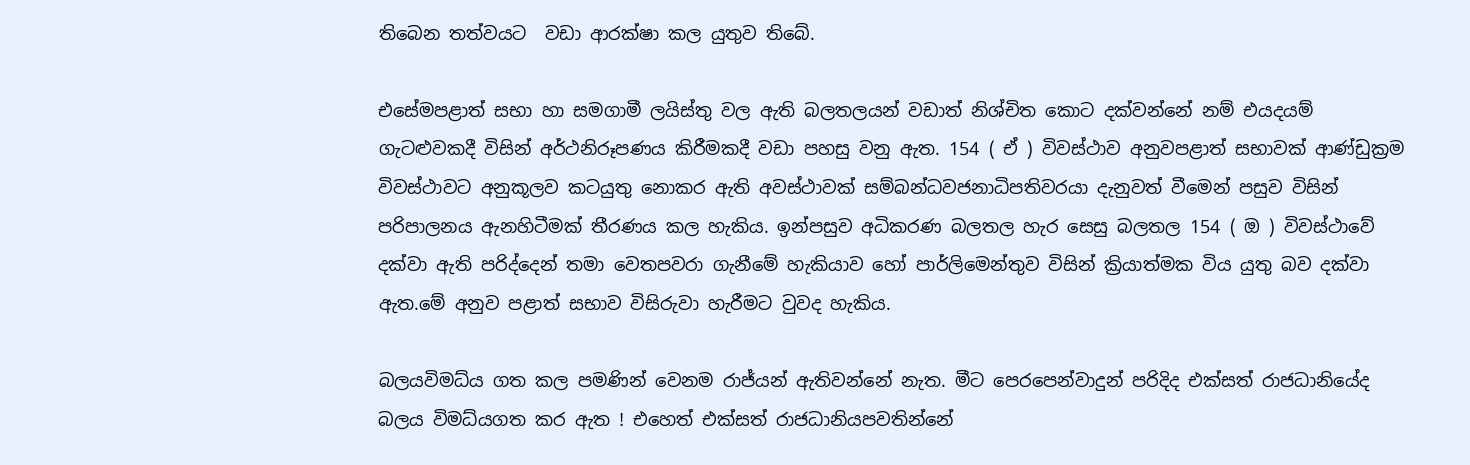තිබෙන තත්වයට  වඩා ආරක්ෂා කල යුතුව තිබේ.

එසේමපළාත් සභා හා සමගාමී ලයිස්තු වල ඇති බලතලයන් වඩාත් නිශ්චිත කොට දක්වන්නේ නම් එයදයම් ගැටළුවකදී විසින් අර්ථනිරූපණය කිරීමකදී වඩා පහසු වනු ඇත. 154 ( ඒ ) විවස්ථාව අනුවපළාත් සභාවක් ආණ්ඩුක්‍රම විවස්ථාවට අනුකූලව කටයුතු නොකර ඇති අවස්ථාවක් සම්බන්ධවජනාධිපතිවරයා දැනුවත් වීමෙන් පසුව විසින් පරිපාලනය ඇනහිටීමක් තීරණය කල හැකිය. ඉන්පසුව අධිකරණ බලතල හැර සෙසු බලතල 154 ( ඔ ) විවස්ථාවේ දක්වා ඇති පරිද්දෙන් තමා වෙතපවරා ගැනීමේ හැකියාව හෝ පාර්ලිමෙන්තුව විසින් ක්‍රියාත්මක විය යුතු බව දක්වා ඇත.මේ අනුව පළාත් සභාව විසිරුවා හැරීමට වුවද හැකිය.

බලයවිමධ්ය ගත කල පමණින් වෙනම රාජ්යන් ඇතිවන්නේ නැත. මීට පෙරපෙන්වාදුන් පරිදිද එක්සත් රාජධානියේද බලය විමධ්යගත කර ඇත ! එහෙත් එක්සත් රාජධානියපවතින්නේ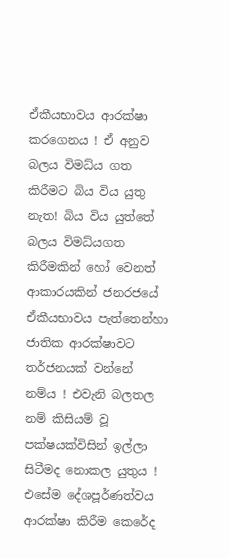ඒකීයභාවය ආරක්ෂා කරගෙනය ! ඒ අනුව බලය විමධ්ය ගත කිරීමට බිය විය යුතු නැත! බිය විය යුත්තේ බලය විමධ්යගත කිරීමකින් හෝ වෙනත් ආකාරයකින් ජනරජයේ ඒකීයභාවය පැත්තෙන්හා ජාතික ආරක්ෂාවට තර්ජනයක් වන්නේ නම්ය ! එවැනි බලතල නම් කිසියම් වූ පක්ෂයක්විසින් ඉල්ලා සිටීමද නොකල යුතුය ! එසේම දේශපූර්ණත්වය ආරක්ෂා කිරීම කෙරේද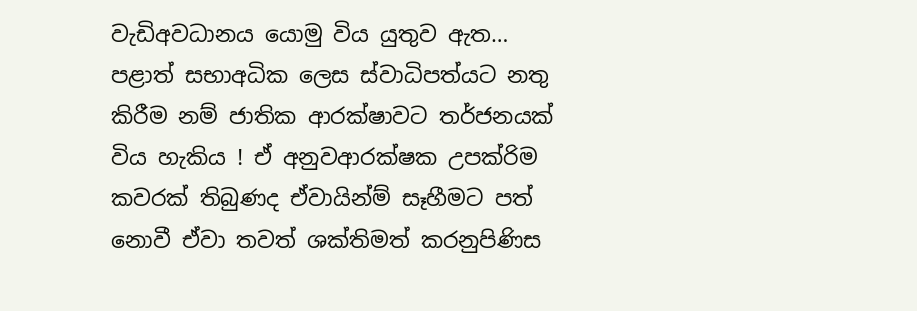වැඩිඅවධානය යොමු විය යුතුව ඇත…
පළාත් සභාඅධික ලෙස ස්වාධිපත්යට නතු කිරීම නම් ජාතික ආරක්ෂාවට තර්ජනයක් විය හැකිය ! ඒ අනුවආරක්ෂක උපක්රිම කවරක් තිබුණද ඒවායින්ම් සෑහීමට පත් නොවී ඒවා තවත් ශක්තිමත් කරනුපිණිස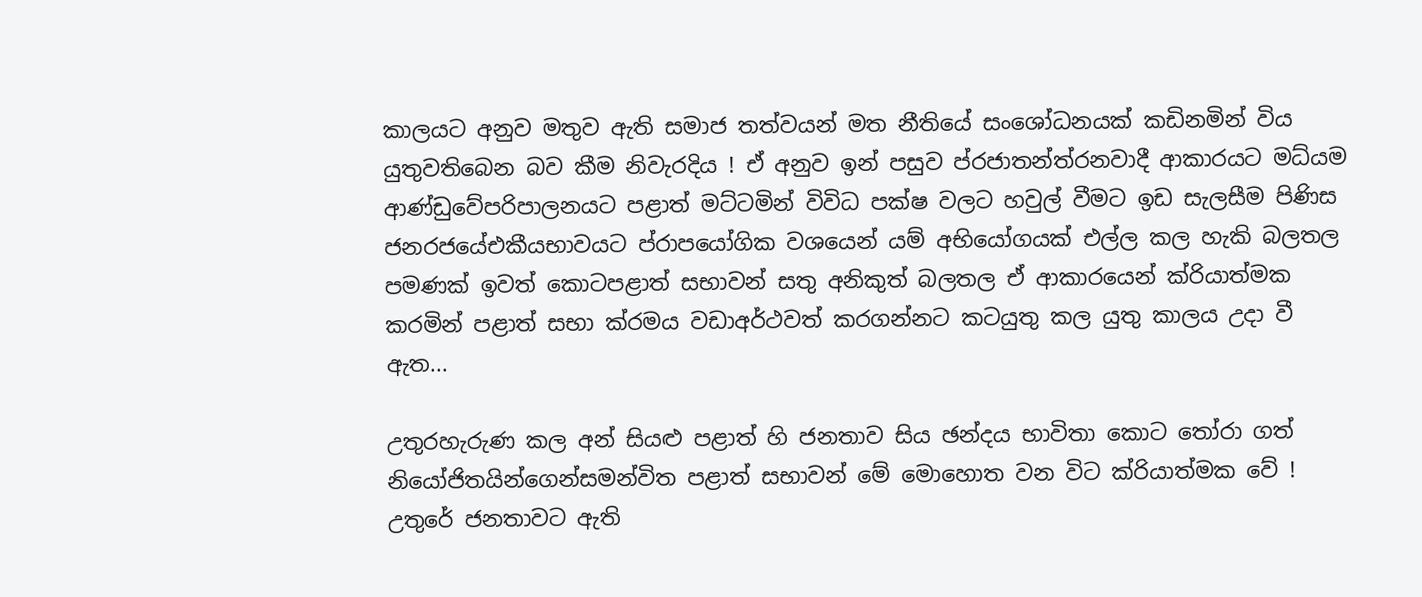කාලයට අනුව මතුව ඇති සමාජ තත්වයන් මත නීතියේ සංශෝධනයක් කඩිනමින් විය යුතුවතිබෙන බව කීම නිවැරදිය ! ඒ අනුව ඉන් පසුව ප්රජාතන්ත්රනවාදී ආකාරයට මධ්යම ආණ්ඩුවේපරිපාලනයට පළාත් මට්ටමින් විවිධ පක්ෂ වලට හවුල් වීමට ඉඩ සැලසීම පිණිස ජනරජයේඑකීයභාවයට ප්රාපයෝගික වශයෙන් යම් අභියෝගයක් එල්ල කල හැකි බලතල පමණක් ඉවත් කොටපළාත් සභාවන් සතු අනිකුත් බලතල ඒ ආකාරයෙන් ක්රියාත්මක කරමින් පළාත් සභා ක්රමය වඩාඅර්ථවත් කරගන්නට කටයුතු කල යුතු කාලය උදා වී ඇත...

උතුරහැරුණ කල අන් සියළු පළාත් හි ජනතාව සිය ඡන්දය භාවිතා කොට තෝරා ගත් නියෝජිතයින්ගෙන්සමන්විත පළාත් සභාවන් මේ මොහොත වන විට ක්රියාත්මක වේ ! උතුරේ ජනතාවට ඇති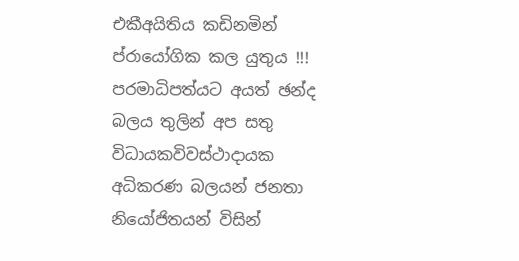එකීඅයිතිය කඩිනමින් ප්රායෝගික කල යුතුය !!! පරමාධිපත්යට අයත් ඡන්ද බලය තුලින් අප සතු විධායකවිවස්ථාදායක අධිකරණ බලයන් ජනතා නියෝජිතයන් විසින්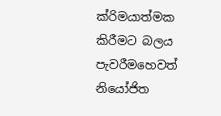ක්රිමයාත්මක කිරීමට බලය පැවරීමහෙවත් නියෝජිත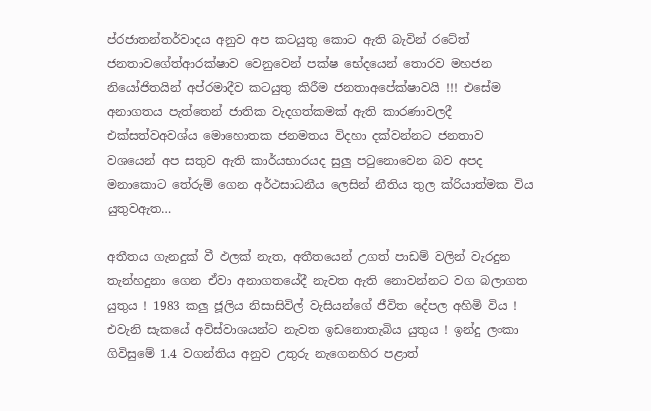ප්රජාතන්තර්වාදය අනුව අප කටයුතු කොට ඇති බැවින් රටේත් ජනතාවගේත්ආරක්ෂාව වෙනුවෙන් පක්ෂ භේදයෙන් තොරව මහජන නියෝජිතයින් අප්රමාදීව කටයුතු කිරීම ජනතාඅපේක්ෂාවයි !!! එසේම අනාගතය පැත්තෙන් ජාතික වැදගත්කමක් ඇති කාරණාවලදී එක්සත්වඅවශ්ය මොහොතක ජනමතය විදහා දක්වන්නට ජනතාව වශයෙන් අප සතුව ඇති කාර්යභාරයද සුලු පටුනොවෙන බව අපද මනාකොට තේරුම් ගෙන අර්ථසාධනීය ලෙසින් නීතිය තුල ක්රියාත්මක විය යුතුවඇත…

අතීතය ගැනදුක් වී ඵලක් නැත, අතීතයෙන් උගත් පාඩම් වලින් වැරදුන තැන්හදුනා ගෙන ඒවා අනාගතයේදී නැවත ඇති නොවන්නට වග බලාගත යුතුය ! 1983 කලු ජූලිය නිසාසිවිල් වැසියන්ගේ ජීවිත දේපල අහිමි විය ! එවැනි සැකයේ අවිස්වාශයන්ට නැවත ඉඩනොතැබිය යුතුය ! ඉන්දු ලංකා ගිවිසුමේ 1.4 වගන්තිය අනුව උතුරු නැගෙනහිර පළාත්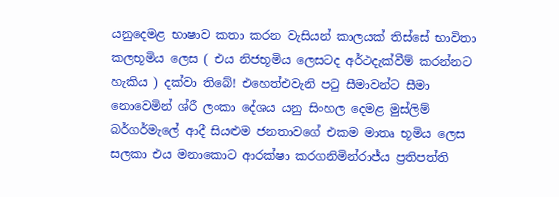යනුදෙමළ භාෂාව කතා කරන වැසියන් කාලයක් තිස්සේ භාවිතා කලභූමිය ලෙස ( එය නිජභූමිය ලෙසටද අර්ථදැක්වීම් කරන්නට හැකිය ) දක්වා තිබේ! එහෙත්එවැනි පටු සීමාවන්ට සීමා නොවෙමින් ශ්රී ලංකා දේශය යනු සිංහල දෙමළ මුස්ලිම් බර්ගර්මැලේ ආදී සියළුම ජනතාවගේ එකම මාතෘ භූමිය ලෙස සලකා එය මනාකොට ආරක්ෂා කරගනිමින්රාජ්ය ප්‍රතිපත්ති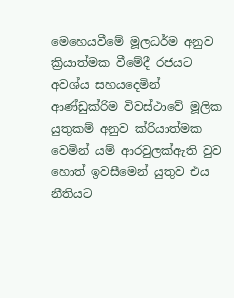මෙහෙයවීමේ මූලධර්ම අනුව ක්‍රියාත්මක වීමේදී රජයට අවශ්ය සහයදෙමින් ආණ්ඩුක්රිම විවස්ථාවේ මූලික යුතුකම් අනුව ක්රියාත්මක වෙමින් යම් ආරවුලක්ඇති වුව හොත් ඉවසීමෙන් යුතුව එය නීතියට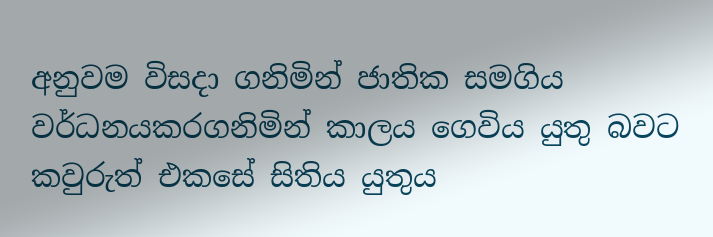අනුවම විසදා ගනිමින් ජාතික සමගිය වර්ධනයකරගනිමින් කාලය ගෙවිය යුතු බවට කවුරුත් එකසේ සිතිය යුතුය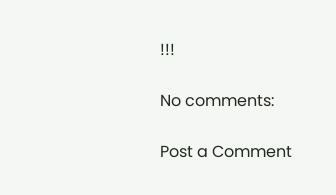!!!

No comments:

Post a Comment